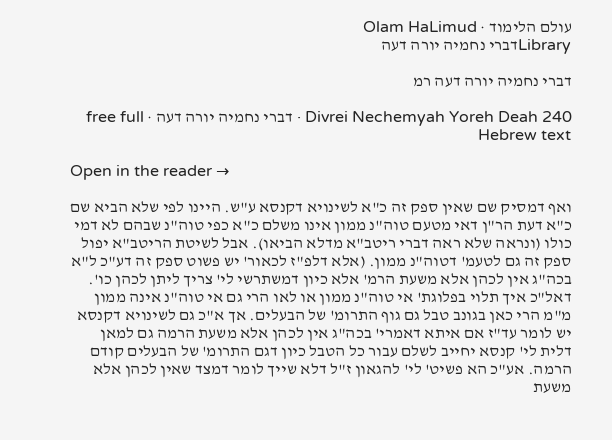עולם הלימוד · Olam HaLimud
Libraryדברי נחמיה יורה דעה

דברי נחמיה יורה דעה רמ

Divrei Nechemyah Yoreh Deah 240 · דברי נחמיה יורה דעה · free full Hebrew text

Open in the reader →

ואף דמסיק שם שאין ספק זה כ"א לשינויא דקנסא ע"ש. היינו לפי שלא הביא שם כ"א דעת הר"ן דאי מטעם טוה"נ ממון אינו משלם כ"א כפי טוה"נ שבהם לא דמי כולו (ונראה שלא ראה דברי ריטב"א מדלא הביאו). אבל לשיטת הריטב"א יפול ספק זה גם לטעמ' דטוה"נ ממון. (אלא דלפ"ז לכאור' יש פשוט ספק זה דע"כ ל"א בכה"ג אין לכהן אלא משעת הרמ' אלא כיון דמשתרשי לי' צריך ליתן לכהן כו'. דאל"כ איך תלוי בפלוגת' אי טוה"נ ממון או לאו הרי גם אי טוה"נ אינה ממון מ"מ הרי כאן בגונב טבל גם גוף התרומ' של הבעלים. אך א"כ גם לשינויא דקנסא יש לומר עד"ז אם איתא דאמרי' בכה"ג אין לכהן אלא משעת הרמה גם למאן דלית לי' קנסא יחייב לשלם עבור כל הטבל כיון דגם התרומ' של הבעלים קודם הרמה. אע"כ הא פשיט' לי' להגאון ז"ל דלא שייך לומר דמצד שאין לכהן אלא משעת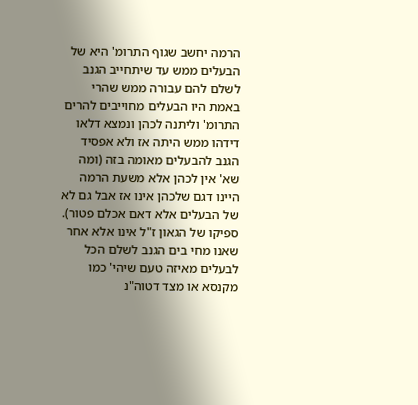הרמה יחשב שגוף התרומ' היא של הבעלים ממש עד שיתחייב הגנב לשלם להם עבורה ממש שהרי באמת היו הבעלים מחוייבים להרים התרומ' וליתנה לכהן ונמצא דלאו דידהו ממש היתה אז ולא אפסיד הגנב להבעלים מאומה בזה (ומה שא' אין לכהן אלא משעת הרמה היינו דגם שלכהן אינו אז אבל גם לא של הבעלים אלא דאם אכלם פטור). ספיקו של הגאון ז"ל אינו אלא אחר שאנו מחי בים הגנב לשלם הכל לבעלים מאיזה טעם שיהי' כמו מקנסא או מצד דטוה"נ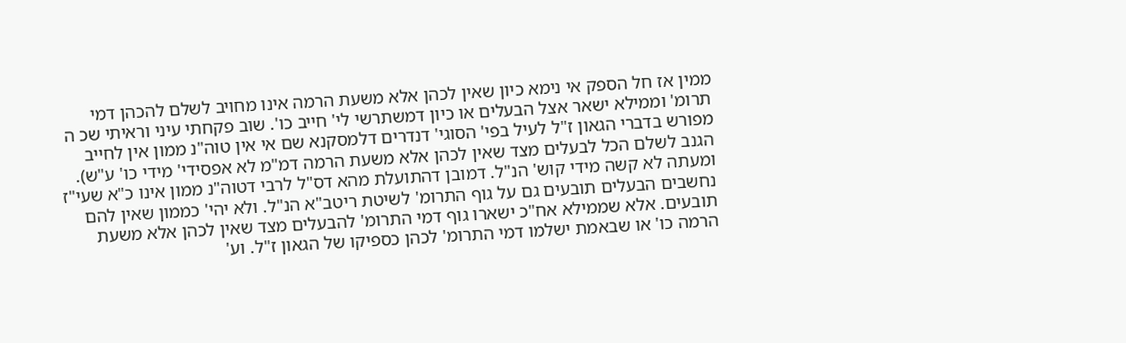ממין אז חל הספק אי נימא כיון שאין לכהן אלא משעת הרמה אינו מחויב לשלם להכהן דמי תרומ' וממילא ישאר אצל הבעלים או כיון דמשתרשי לי' חייב כו'. שוב פקחתי עיני וראיתי שכ ה מפורש בדברי הגאון ז"ל לעיל בפי' הסוגי' דנדרים דלמסקנא שם אי אין טוה"נ ממון אין לחייב הגנב לשלם הכל לבעלים מצד שאין לכהן אלא משעת הרמה דמ"מ לא אפסידי' מידי כו' ע"ש). ומעתה לא קשה מידי קוש' הנ"ל. דמובן דהתועלת מהא דס"ל לרבי דטוה"נ ממון אינו כ"א שעי"ז נחשבים הבעלים תובעים גם על גוף התרומ' לשיטת ריטב"א הנ"ל. ולא יהי' כממון שאין להם תובעים. אלא שממילא אח"כ ישארו גוף דמי התרומ' להבעלים מצד שאין לכהן אלא משעת הרמה כו' או שבאמת ישלמו דמי התרומ' לכהן כספיקו של הגאון ז"ל. וע'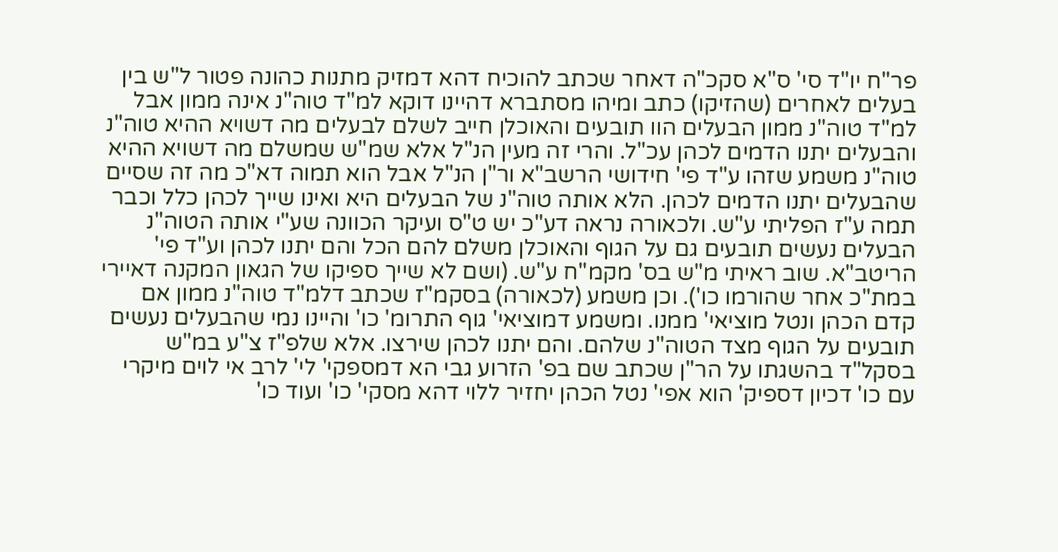פר"ח יו"ד סי' ס"א סקכ"ה דאחר שכתב להוכיח דהא דמזיק מתנות כהונה פטור ל"ש בין בעלים לאחרים (שהזיקו) כתב ומיהו מסתברא דהיינו דוקא למ"ד טוה"נ אינה ממון אבל למ"ד טוה"נ ממון הבעלים הוו תובעים והאוכלן חייב לשלם לבעלים מה דשויא ההיא טוה"נ והבעלים יתנו הדמים לכהן עכ"ל. והרי זה מעין הנ"ל אלא שמ"ש שמשלם מה דשויא ההיא טוה"נ משמע שזהו ע"ד פי' חידושי הרשב"א ור"ן הנ"ל אבל הוא תמוה דא"כ מה זה שסיים שהבעלים יתנו הדמים לכהן. הלא אותה טוה"נ של הבעלים היא ואינו שייך לכהן כלל וכבר תמה ע"ז הפליתי ע"ש. ולכאורה נראה דע"כ יש ט"ס ועיקר הכוונה שע"י אותה הטוה"נ הבעלים נעשים תובעים גם על הגוף והאוכלן משלם להם הכל והם יתנו לכהן וע"ד פי' הריטב"א. שוב ראיתי מ"ש בס' מקמ"ח ע"ש. (ושם לא שייך ספיקו של הגאון המקנה דאיירי במת"כ אחר שהורמו כו'). וכן משמע (לכאורה) בסקמ"ז שכתב דלמ"ד טוה"נ ממון אם קדם הכהן ונטל מוציאי' ממנו. ומשמע דמוציאי' גוף התרומ' כו' והיינו נמי שהבעלים נעשים תובעים על הגוף מצד הטוה"נ שלהם. והם יתנו לכהן שירצו. אלא שלפ"ז צ"ע במ"ש בסקל"ד בהשגתו על הר"ן שכתב שם בפ' הזרוע גבי הא דמספקי' לי' לרב אי לוים מיקרי עם כו' דכיון דספיק' הוא אפי' נטל הכהן יחזיר ללוי דהא מסקי' כו' ועוד כו'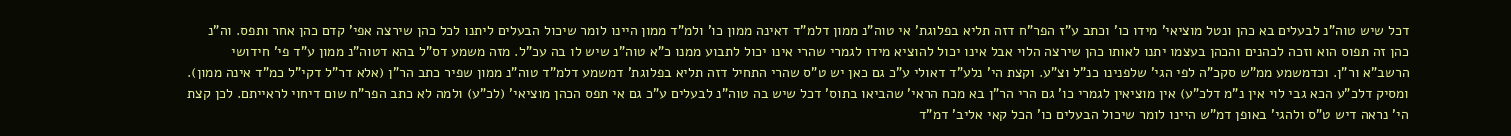דכל שיש טוה"נ לבעלים בא כהן ונטל מוציאי' מידו כו' וכתב ע"ז הפר"ח דזה תליא בפלוגת' אי טוה"נ ממון דלמ"ד דאינה ממון כו' ולמ"ד ממון היינו לומר שיכול הבעלים ליתנו לכל כהן שירצה אפי' קדם כהן אחר ותפס. וה"נ כהן זה תפוס הוא וזכה לכהנים והכהן בעצמו יתנו לאותו כהן שירצה הלוי אבל אינו יכול להוציא מידו לגמרי שהרי אינו יכול לתבוע ממנו כ"א טוה"נ שיש לו בה עכ"ל. מזה משמע דס"ל בהא דטוה"נ ממון ע"ד פי' חידושי הרשב"א ור"ן. וכדמשמע ממ"ש סקכ"ה לפי הגי' שלפנינו כנ"ל וצ"ע. וקצת הי' נלע"ד דאולי ע"כ גם כאן יש ט"ס שהרי התחיל דזה תליא בפלוגת' דמשמע דלמ"ד טוה"נ ממון שפיר כתב הר"ן (אלא דר"ל דקי"ל כמ"ד אינה ממון). ומסיק דלכ"ע הכא גבי לוי אין נ"מ דלכ"ע) אין מוציאין לגמרי כו' גם הרי הר"ן בא מכח הראי' שהביאו בתוס' דכל שיש בה טוה"נ לבעלים ע"כ גם אי תפס הכהן מוציאי' (לכ"ע) ולמה לא כתב הפר"ח שום דיחוי לראייתם. לכן קצת הי' נראה דיש ט"ס ולהגי' באופן דמ"ש היינו לומר שיכול הבעלים כו' הכל קאי אליב' דמ"ד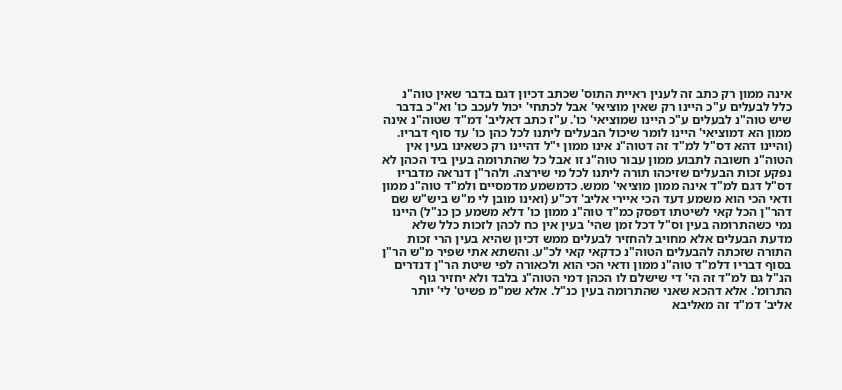אינה ממון רק כתב זה לענין ראיית התוס' שכתב דכיון דגם בדבר שאין טוה"נ כלל לבעלים ע"כ היינו רק שאין מוציאי' אבל לכתחי' יכול לעכב כו' וא"כ בדבר שיש טוה"נ לבעלים ע"כ היינו שמוציאי' כו'. ע"ז כתב דאליב' דמ"ד שטוה"נ אינה ממון הא דמוציאי' היינו לומר שיכול הבעלים ליתנו לכל כהן כו' עד סוף דבריו. (והיינו דהא דס"ל למ"ד זה דטוה"נ אינו ממון י"ל דהיינו רק כשאינו בעין אין הטוה"נ חשובה לתבוע ממון עבור טוה"נ זו אבל כל שהתרומה בעין ביד הכהן לא נפקע זכות הבעלים שזיכהו תורה ליתנו לכל מי שירצה. ולהר"ן דנראה מדבריו דס"ל דגם למ"ד אינה ממון מוציאי' ממש. כדמשמע מדמסיים ולמ"ד טוה"נ ממון ודאי הכי הוא משמע דעד הכי איירי אליב' דכ"ע (ואינו מובן לי מ"ש ביש"ש שם דהר"ן הכל קאי לשיטתו דפסק כמ"ד טוה"נ ממון כו' דלא משמע כן כנ"ל) היינו נמי כשהתרומה בעין וס"ל דכל זמן שהי' בעין אין כח לכהן לזכות כלל שלא מדעת הבעלים אלא מחויב להחזיר לבעלים ממש דכיון שהיא בעין הרי זכות התורה שזכתה להבעלים הטוה"נ כדקאי קאי לכ"ע. והשתא אתי שפיר מ"ש הר"ן בסוף דבריו דלמ"ד טוה"נ ממון ודאי הכי הוא ולכאורה לפי שיטת הר"ן דנדרים הנ"ל גם למ"ד זה הי' די שישלם לו הכהן דמי הטוה"נ בלבד ולא יחזיר גוף התרומ'. אלא דהכא שאני שהתרומה בעין כנ"ל. אלא שמ"מ פשיט' לי' יותר אליב' דמ"ד זה מאליבא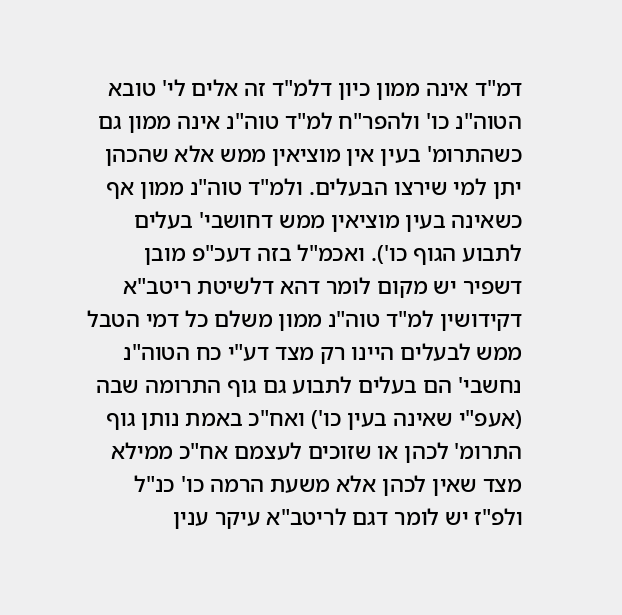דמ"ד אינה ממון כיון דלמ"ד זה אלים לי' טובא הטוה"נ כו' ולהפר"ח למ"ד טוה"נ אינה ממון גם כשהתרומ' בעין אין מוציאין ממש אלא שהכהן יתן למי שירצו הבעלים. ולמ"ד טוה"נ ממון אף כשאינה בעין מוציאין ממש דחושבי' בעלים לתבוע הגוף כו'). ואכמ"ל בזה דעכ"פ מובן דשפיר יש מקום לומר דהא דלשיטת ריטב"א דקידושין למ"ד טוה"נ ממון משלם כל דמי הטבל ממש לבעלים היינו רק מצד דע"י כח הטוה"נ נחשבי' הם בעלים לתבוע גם גוף התרומה שבה (אעפ"י שאינה בעין כו') ואח"כ באמת נותן גוף התרומ' לכהן או שזוכים לעצמם אח"כ ממילא מצד שאין לכהן אלא משעת הרמה כו' כנ"ל ולפ"ז יש לומר דגם לריטב"א עיקר ענין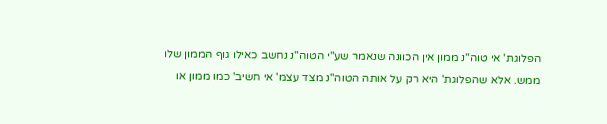הפלוגת' אי טוה"נ ממון אין הכוונה שנאמר שע"י הטוה"נ נחשב כאילו גוף הממון שלו ממש. אלא שהפלוגת' היא רק על אותה הטוה"נ מצד עצמ' אי חשיב' כמו ממון או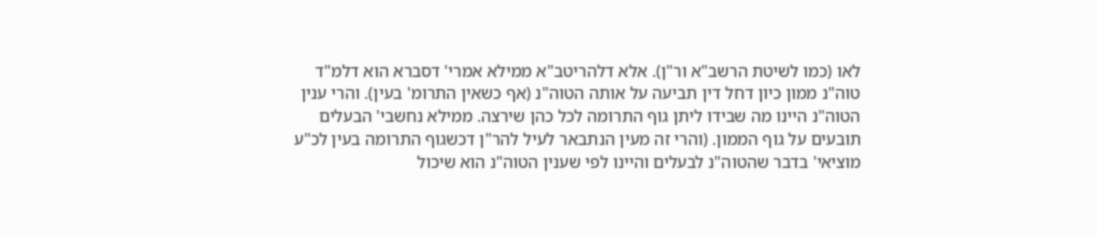לאו (כמו לשיטת הרשב"א ור"ן). אלא דלהריטב"א ממילא אמרי' דסברא הוא דלמ"ד טוה"נ ממון כיון דחל דין תביעה על אותה הטוה"נ (אף כשאין התרומ' בעין). והרי ענין הטוה"נ היינו מה שבידו ליתן גוף התרומה לכל כהן שירצה. ממילא נחשבי' הבעלים תובעים על גוף הממון. (והרי זה מעין הנתבאר לעיל להר"ן דכשגוף התרומה בעין לכ"ע מוציאי' בדבר שהטוה"נ לבעלים והיינו לפי שענין הטוה"נ הוא שיכול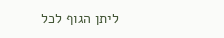ליתן הגוף לכל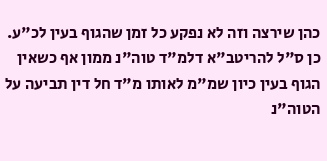כהן שירצה וזה לא נפקע כל זמן שהגוף בעין לכ"ע. כן ס"ל להריטב"א דלמ"ד טוה"נ ממון אף כשאין הגוף בעין כיון שמ"מ לאותו מ"ד חל דין תביעה על הטוה"נ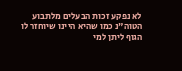לא נפקע זכות הבעלים מלתבוע הטוה"נ כמו שהיא היינו שיוחזר לו הגוף ליתן למי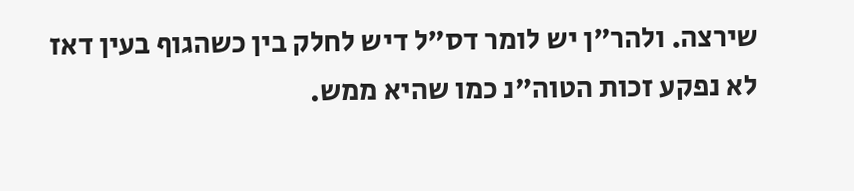שירצה. ולהר"ן יש לומר דס"ל דיש לחלק בין כשהגוף בעין דאז לא נפקע זכות הטוה"נ כמו שהיא ממש.